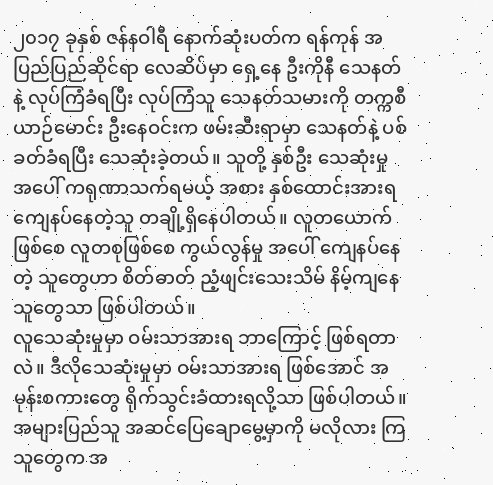၂၀၁၇ ခုနှစ် ဇန်နဝါရီ နောက်ဆုံးပတ်က ရန်ကုန် အပြည်ပြည်ဆိုင်ရာ လေဆိပ်မှာ ရှေ့နေ ဦးကိုနီ သေနတ်နဲ့ လုပ်ကြံခံရပြီး လုပ်ကြံသူ သေနတ်သမားကို တက္ကစီယာဉ်မောင်း ဦးနေဝင်းက ဖမ်းဆီးရာမှာ သေနတ်နဲ့ ပစ်ခတ်ခံရပြီး သေဆုံးခဲ့တယ်။ သူတို့ နှစ်ဦး သေဆုံးမှု အပေါ် ကရုဏာသက်ရမယ့် အစား နှစ်ထောင်းအားရ ကျေနပ်နေတဲ့သူ တချို့ရှိနေပါတယ်။ လူတယောက် ဖြစ်စေ လူတစုဖြစ်စေ ကွယ်လွန်မှု အပေါ် ကျေနပ်နေတဲ့ သူတွေဟာ စိတ်ဓာတ် ညံ့ဖျင်းသေးသိမ် နိမ့်ကျနေသူတွေသာ ဖြစ်ပါတယ်။
လူသေဆုံးမှုမှာ ဝမ်းသာအားရ ဘာကြောင့် ဖြစ်ရတာလဲ။ ဒီလိုသေဆုံးမှုမှာ ဝမ်းသာအားရ ဖြစ်အောင် အမုန်းစကားတွေ ရိုက်သွင်းခံထားရလို့သာ ဖြစ်ပါတယ်။ အများပြည်သူ အဆင်ပြေချောမွေ့မှာကို မလိုလား ကြသူတွေက အ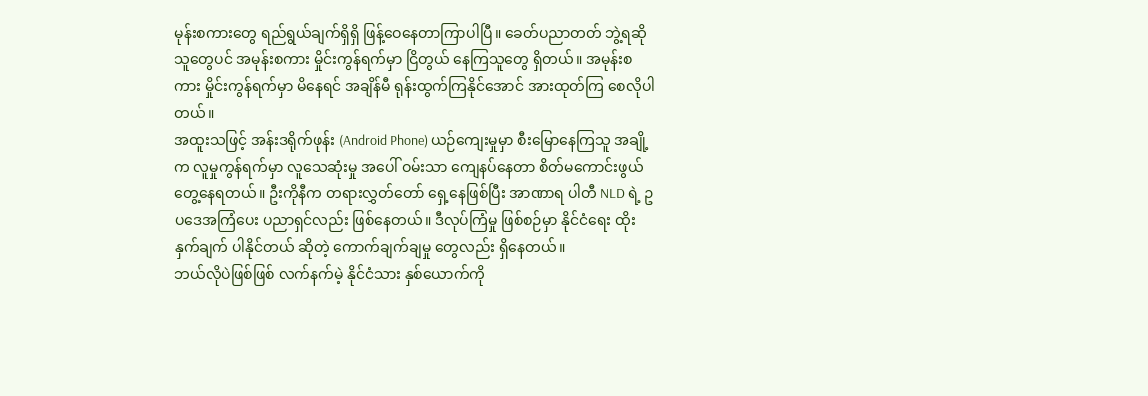မုန်းစကားတွေ ရည်ရွယ်ချက်ရှိရှိ ဖြန့်ဝေနေတာကြာပါပြီ။ ခေတ်ပညာတတ် ဘွဲ့ရဆိုသူတွေပင် အမုန်းစကား မှိုင်းကွန်ရက်မှာ ငြိတွယ် နေကြသူတွေ ရှိတယ်။ အမုန်းစကား မှိုင်းကွန်ရက်မှာ မိနေရင် အချိန်မီ ရုန်းထွက်ကြနိုင်အောင် အားထုတ်ကြ စေလိုပါတယ်။
အထူးသဖြင့် အန်းဒရိုက်ဖုန်း (Android Phone) ယဉ်ကျေးမှုမှာ စီးမြောနေကြသူ အချို့က လူမှုကွန်ရက်မှာ လူသေဆုံးမှု အပေါ် ဝမ်းသာ ကျေနပ်နေတာ စိတ်မကောင်းဖွယ် တွေ့နေရတယ်။ ဦးကိုနီက တရားလွှတ်တော် ရှေ့နေဖြစ်ပြီး အာဏာရ ပါတီ NLD ရဲ့ ဥပဒေအကြံပေး ပညာရှင်လည်း ဖြစ်နေတယ်။ ဒီလုပ်ကြံမှု ဖြစ်စဉ်မှာ နိုင်ငံရေး ထိုးနှက်ချက် ပါနိုင်တယ် ဆိုတဲ့ ကောက်ချက်ချမှု တွေလည်း ရှိနေတယ်။
ဘယ်လိုပဲဖြစ်ဖြစ် လက်နက်မဲ့ နိုင်ငံသား နှစ်ယောက်ကို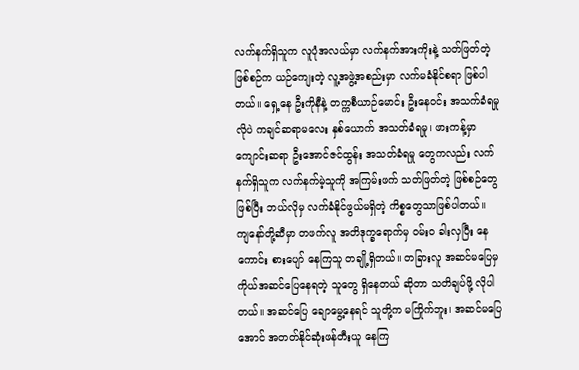လက်နက်ရှိသူက လူပုံအလယ်မှာ လက်နက်အားကိုးနဲ့ သတ်ဖြတ်တဲ့ ဖြစ်စဉ်က ယဉ်ကျေးတဲ့ လူ့အဖွဲ့အစည်းမှာ လက်မခံနိုင်စရာ ဖြစ်ပါတယ်။ ရှေ့နေ ဦးကိုနီနဲ့ တက္ကစီယာဉ်မောင်း ဦးနေဝင်း အသက်ခံရမှု လိုပဲ ကချင်ဆရာမလေး နှစ်ယောက် အသတ်ခံရမှု၊ ဖားကန့်မှာ ကျောင်းဆရာ ဦးအောင်ဇင်ထွန်း အသတ်ခံရမှု တွေကလည်း လက်နက်ရှိသူက လက်နက်မဲ့သူကို အကြမ်းဖက် သတ်ဖြတ်တဲ့ ဖြစ်စဉ်တွေ ဖြစ်ပြီး ဘယ်လိုမှ လက်ခံနိုင်ဖွယ်မရှိတဲ့ ကိစ္စတွေသာဖြစ်ပါတယ်။
ကျနော်တို့ဆီမှာ တဖက်လူ အတိဒုက္ခရောက်မှ ဝမ်း၀ ခါးလှပြီး နေကောင်း စားပျော် နေကြသူ တချို့ရှိတယ်။ တခြားလူ အဆင်မပြေမှ ကိုယ်အဆင်ပြေနေရတဲ့ သူတွေ ရှိနေတယ် ဆိုတာ သတိချပ်ဖို့ လိုပါတယ်။ အဆင်ပြေ ချောမွေ့နေရင် သူတို့က မကြိုက်ဘူး၊ အဆင်မပြေအောင် အတတ်နိုင်ဆုံးဖန်တီးယူ နေကြ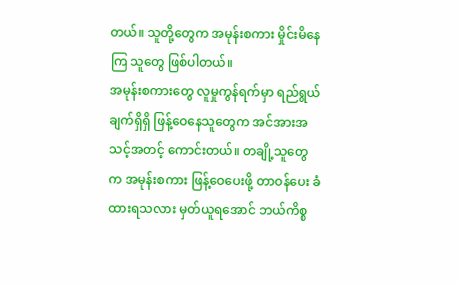တယ်။ သူတို့တွေက အမုန်းစကား မှိုင်းမိနေကြ သူတွေ ဖြစ်ပါတယ်။
အမုန်းစကားတွေ လူမှုကွန်ရက်မှာ ရည်ရွယ်ချက်ရှိရှိ ဖြန့်ဝေနေသူတွေက အင်အားအသင့်အတင့် ကောင်းတယ်။ တချို့သူတွေ က အမုန်းစကား ဖြန့်ဝေပေးဖို့ တာဝန်ပေး ခံထားရသလား မှတ်ယူရအောင် ဘယ်ကိစ္စ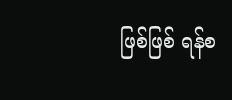ဖြစ်ဖြစ် ရန်စ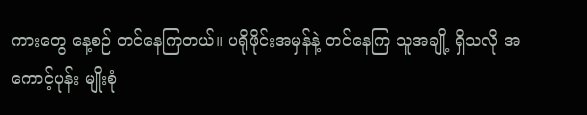ကားတွေ နေ့စဉ် တင်နေကြတယ်။ ပရိုဖိုင်းအမှန်နဲ့ တင်နေကြ သူအချို့ ရှိသလို အကောင့်ပုန်း မျိုးစုံ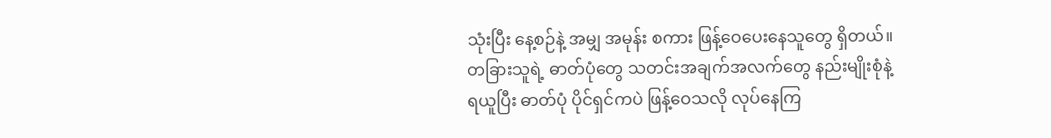သုံးပြီး နေ့စဉ်နဲ့ အမျှ အမုန်း စကား ဖြန့်ဝေပေးနေသူတွေ ရှိတယ်။ တခြားသူရဲ့ ဓာတ်ပုံတွေ သတင်းအချက်အလက်တွေ နည်းမျိုးစုံနဲ့ ရယူပြီး ဓာတ်ပုံ ပိုင်ရှင်ကပဲ ဖြန့်ဝေသလို လုပ်နေကြ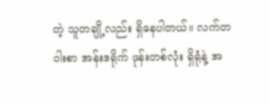တဲ့ သူတချို့လည်း ရှိနေပါတယ်။ လက်တဝါးစာ အန်းဒရိုက် ဖုန်းတစ်လုံး ရှိရုံနဲ့ အ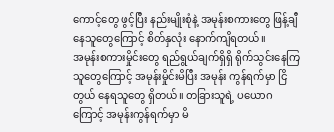ကောင့်တွေ ဖွင့်ပြီး နည်းမျိုးစုံနဲ့ အမုန်းစကားတွေ ဖြန့်ချီနေသူတွေကြောင့် စိတ်နှလုံး နောက်ကျိရတယ်။
အမုန်းစကားမှိုင်းတွေ ရည်ရွယ်ချက်ရှိရှိ ရိုက်သွင်းနေကြသူတွေကြောင့် အမုန်းမှိုင်းမိပြီး အမုန်း ကွန်ရက်မှာ ငြိတွယ် နေရသူတွေ ရှိတယ်။ တခြားသူရဲ့ ပယောဂကြောင့် အမုန်းကွန်ရက်မှာ မိ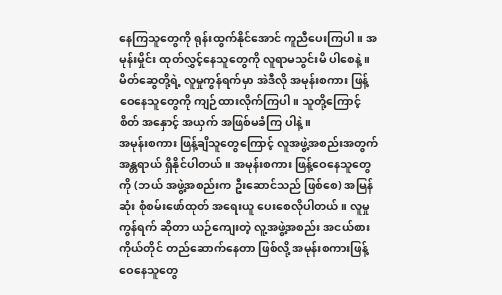နေကြသူတွေကို ရုန်းထွက်နိုင်အောင် ကူညီပေးကြပါ။ အမုန်းမှိုင်း ထုတ်လွှင့်နေသူတွေကို လူရာမသွင်းမိ ပါစေနဲ့။ မိတ်ဆွေတို့ရဲ့ လူမှုကွန်ရက်မှာ အဲဒီလို အမုန်းစကား ဖြန့်ဝေနေသူတွေကို ကျဉ်ထားလိုက်ကြပါ။ သူတို့ကြောင့် စိတ် အနှောင့် အယှက် အဖြစ်မခံကြ ပါနဲ့။
အမုန်းစကား ဖြန့်ချိသူတွေကြောင့် လူအဖွဲ့အစည်းအတွက် အန္တရာယ် ရှိနိုင်ပါတယ်။ အမုန်းစကား ဖြန့်ဝေနေသူတွေကို (ဘယ် အဖွဲ့အစည်းက ဦးဆောင်သည် ဖြစ်စေ) အမြန်ဆုံး စုံစမ်းဖော်ထုတ် အရေးယူ ပေးစေလိုပါတယ်။ လူမှုကွန်ရက် ဆိုတာ ယဉ်ကျေးတဲ့ လူ့အဖွဲ့အစည်း အငယ်စား ကိုယ်တိုင် တည်ဆောက်နေတာ ဖြစ်လို့ အမုန်းစကားဖြန့်ဝေနေသူတွေ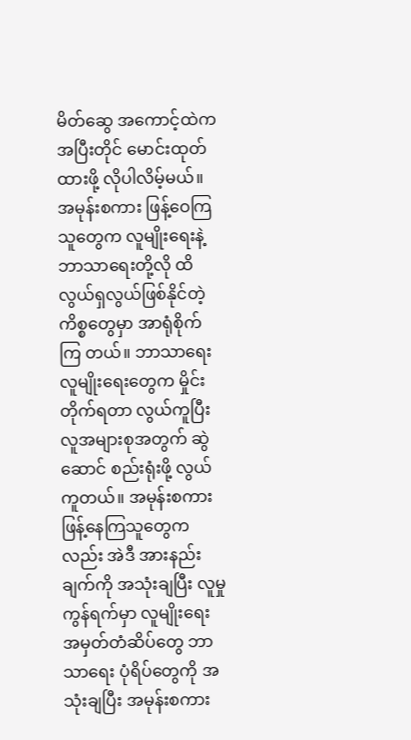မိတ်ဆွေ အကောင့်ထဲက အပြီးတိုင် မောင်းထုတ်ထားဖို့ လိုပါလိမ့်မယ်။
အမုန်းစကား ဖြန့်ဝေကြသူတွေက လူမျိုးရေးနဲ့ ဘာသာရေးတို့လို ထိလွယ်ရှလွယ်ဖြစ်နိုင်တဲ့ ကိစ္စတွေမှာ အာရုံစိုက်ကြ တယ်။ ဘာသာရေး လူမျိုးရေးတွေက မှိုင်းတိုက်ရတာ လွယ်ကူပြီး လူအများစုအတွက် ဆွဲဆောင် စည်းရုံးဖို့ လွယ်ကူတယ်။ အမုန်းစကား ဖြန့်နေကြသူတွေကလည်း အဲဒီ အားနည်းချက်ကို အသုံးချပြီး လူမှုကွန်ရက်မှာ လူမျိုးရေး အမှတ်တံဆိပ်တွေ ဘာသာရေး ပုံရိပ်တွေကို အသုံးချပြီး အမုန်းစကား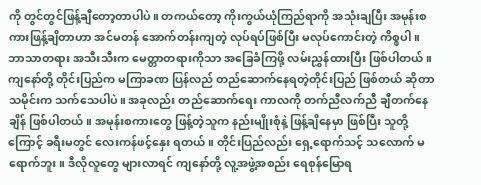ကို တွင်တွင်ဖြန့်ချီတော့တာပါပဲ။ တကယ်တော့ ကိုးကွယ်ယုံကြည်ရာကို အသုံးချပြီး အမုန်းစကားဖြန့်ချိတာဟာ အင်မတန် အောက်တန်းကျတဲ့ လုပ်ရပ်ဖြစ်ပြီး မလုပ်ကောင်းတဲ့ ကိစ္စပါ။ ဘာသာတရား အသီးသီးက မေတ္တာတရားကိုသာ အခြေခံကြဖို့ လမ်းညွှန်ထားပြီး ဖြစ်ပါတယ်။
ကျနော်တို့ တိုင်းပြည်က မကြာခဏ ပြန်လည် တည်ဆောက်နေရတဲ့တိုင်းပြည် ဖြစ်တယ် ဆိုတာ သမိုင်းက သက်သေပါပဲ။ အခုလည်း တည်ဆောက်ရေး ကာလကို တက်ညီလက်ညီ ချီတက်နေချိန် ဖြစ်ပါတယ်။ အမုန်းစကားတွေ ဖြန့်တဲ့သူက နည်းမျိုးစုံနဲ့ ဖြန့်ချိနေမှာ ဖြစ်ပြီး သူတို့ကြောင့် ခရီးမတွင် လေးကန်ဖင့်နှေး ရတယ်။ တိုင်းပြည်လည်း ရှေ့ရောက်သင့် သလောက် မရောက်ဘူး။ ဒီလိုလူတွေ များလာရင် ကျနော်တို့ လူ့အဖွဲ့အစည်း ရေစုန်မြောရ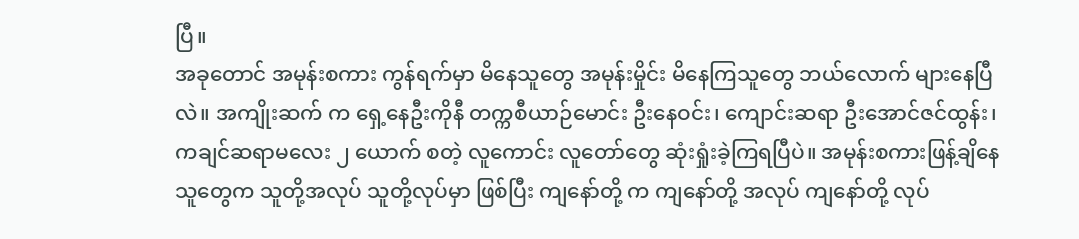ပြီ။
အခုတောင် အမုန်းစကား ကွန်ရက်မှာ မိနေသူတွေ အမုန်းမှိုင်း မိနေကြသူတွေ ဘယ်လောက် များနေပြီလဲ။ အကျိုးဆက် က ရှေ့နေဦးကိုနီ တက္ကစီယာဉ်မောင်း ဦးနေဝင်း၊ ကျောင်းဆရာ ဦးအောင်ဇင်ထွန်း၊ ကချင်ဆရာမလေး ၂ ယောက် စတဲ့ လူကောင်း လူတော်တွေ ဆုံးရှုံးခဲ့ကြရပြီပဲ။ အမုန်းစကားဖြန့်ချိနေသူတွေက သူတို့အလုပ် သူတို့လုပ်မှာ ဖြစ်ပြီး ကျနော်တို့ က ကျနော်တို့ အလုပ် ကျနော်တို့ လုပ်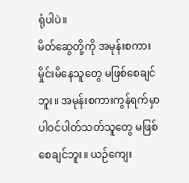ရုံပါပဲ။
မိတ်ဆွေတို့ကို အမုန်းစကား မှိုင်းမိနေသူတွေ မဖြစ်စေချင်ဘူး။ အမုန်းစကားကွန်ရက်မှာ ပါဝင်ပါတ်သတ်သူတွေ မဖြစ် စေချင်ဘူး။ ယဉ်ကျေး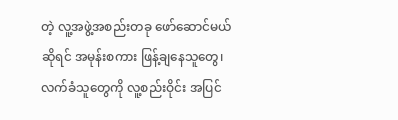တဲ့ လူ့အဖွဲ့အစည်းတခု ဖော်ဆောင်မယ် ဆိုရင် အမုန်းစကား ဖြန့်ချနေသူတွေ၊ လက်ခံသူတွေကို လူ့စည်းဝိုင်း အပြင်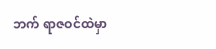ဘက် ရာဇဝင်ထဲမှာ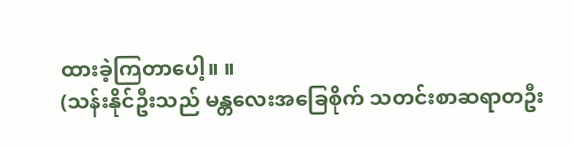ထားခဲ့ကြတာပေါ့။ ။
(သန်းနိုင်ဦးသည် မန္တလေးအခြေစိုက် သတင်းစာဆရာတဦး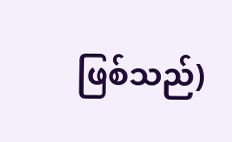ဖြစ်သည်)